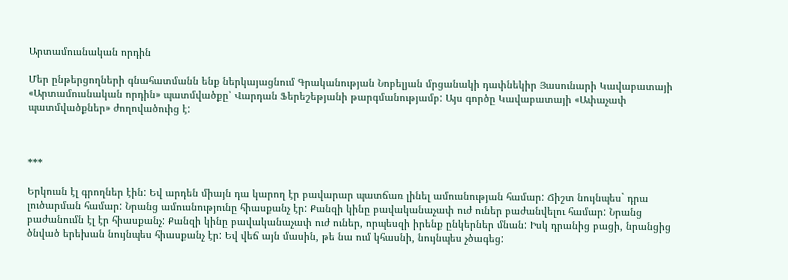Արտամուսնական որդին

Մեր ընթերցողների գնահատմանն ենք ներկայացնում Գրականության Նոբելյան մրցանակի դափնեկիր Յասունարի Կավաբատայի «Արտամուսնական որդին» պատմվածքը՝ Վարդան Ֆերեշեթյանի թարգմանությամբ: Այս գործը Կավաբատայի «Ափաչափ պատմվածքներ» ժողովածուից է:



***

Երկուսն էլ գրողներ էին: Եվ արդեն միայն դա կարող էր բավարար պատճառ լինել ամուսնության համար: Ճիշտ նույնպես` դրա լուծարման համար: Նրանց ամուսնությունը հիասքանչ էր: Քանզի կինը բավականաչափ ուժ ուներ բաժանվելու համար: Նրանց բաժանումն էլ էր հիասքանչ: Քանզի կինը բավականաչափ ուժ ուներ, որպեսզի իրենք ընկերներ մնան: Իսկ դրանից բացի, նրանցից ծնված երեխան նույնպես հիասքանչ էր: Եվ վեճ այն մասին, թե նա ում կհասնի, նույնպես չծագեց: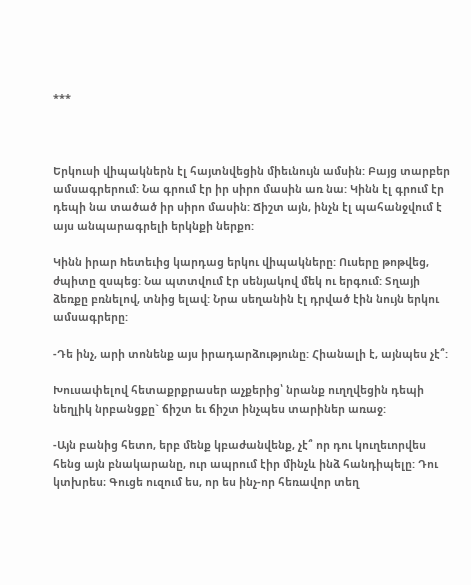***



Երկուսի վիպակներն էլ հայտնվեցին միեւնույն ամսին: Բայց տարբեր ամսագրերում: Նա գրում էր իր սիրո մասին առ նա: Կինն էլ գրում էր դեպի նա տածած իր սիրո մասին: Ճիշտ այն, ինչն էլ պահանջվում է այս անպարագրելի երկնքի ներքո:

Կինն իրար hետեւից կարդաց երկու վիպակները: Ուսերը թոթվեց, ժպիտը զսպեց: Նա պտտվում էր սենյակով մեկ ու երգում: Տղայի ձեռքը բռնելով, տնից ելավ: Նրա սեղանին էլ դրված էին նույն երկու ամսագրերը:

-Դե ինչ, արի տոնենք այս իրադարձությունը: Հիանալի է, այնպես չէ՞:

Խուսափելով հետաքրքրասեր աչքերից՝ նրանք ուղղվեցին դեպի նեղլիկ նրբանցքը` ճիշտ եւ ճիշտ ինչպես տարիներ առաջ:

-Այն բանից հետո, երբ մենք կբաժանվենք, չէ՞ որ դու կուղեւորվես հենց այն բնակարանը, ուր ապրում էիր մինչև ինձ հանդիպելը: Դու կտխրես։ Գուցե ուզում ես, որ ես ինչ-որ հեռավոր տեղ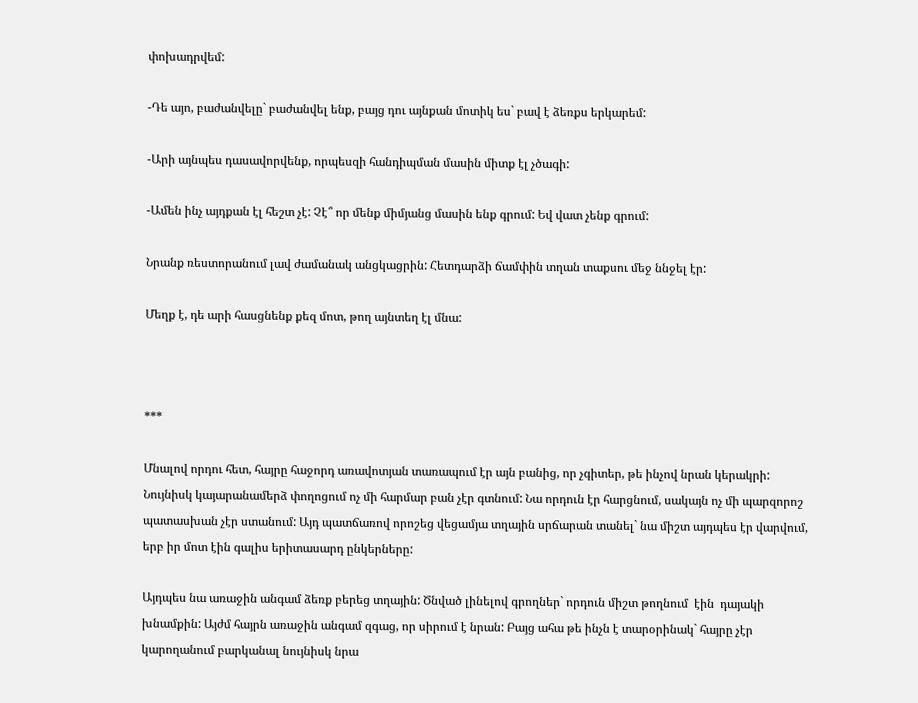փոխադրվեմ:

-Դե այո, բաժանվելը` բաժանվել ենք, բայց դու այնքան մոտիկ ես` բավ է ձեռքս երկարեմ:

-Արի այնպես դասավորվենք, որպեսզի հանդիպման մասին միտք էլ չծագի:

-Ամեն ինչ այդքան էլ հեշտ չէ: Չէ՞ որ մենք միմյանց մասին ենք գրում: Եվ վատ չենք գրում:

Նրանք ռեստորանում լավ ժամանակ անցկացրին: Հետդարձի ճամփին տղան տաքսու մեջ ննջել էր:

Մեղք է, դե արի հասցնենք քեզ մոտ, թող այնտեղ էլ մնա:



***

Մնալով որդու հետ, հայրը հաջորդ առավոտյան տառապում էր այն բանից, որ չգիտեր, թե ինչով նրան կերակրի: Նույնիսկ կայարանամերձ փողոցում ոչ մի հարմար բան չէր գտնում: Նա որդուն էր հարցնում, սակայն ոչ մի պարզորոշ պատասխան չէր ստանում: Այդ պատճառով որոշեց վեցամյա տղային սրճարան տանել` նա միշտ այդպես էր վարվում, երբ իր մոտ էին գալիս երիտասարդ ընկերները:

Այդպես նա առաջին անգամ ձեռք բերեց տղային: Ծնված լինելով գրողներ` որդուն միշտ թողնում  էին  դայակի խնամքին: Այժմ հայրն առաջին անգամ զգաց, որ սիրում է նրան: Բայց ահա թե ինչն է տարօրինակ` հայրը չէր կարողանում բարկանալ նույնիսկ նրա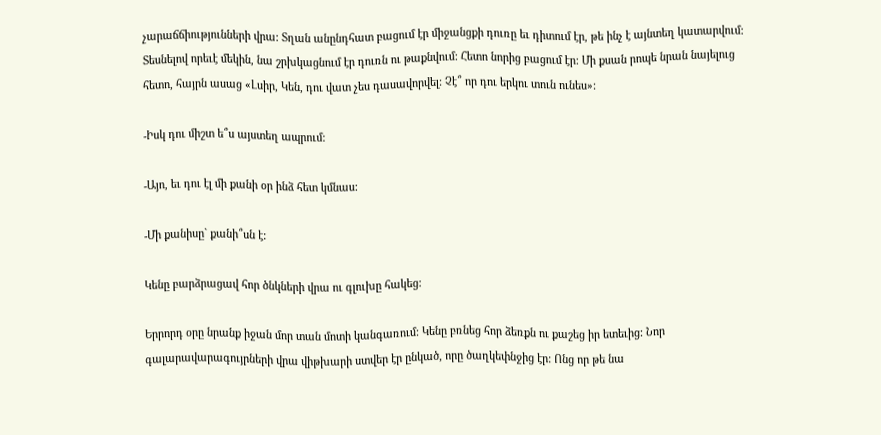չարաճճիությունների վրա: Տղան անընդհատ բացում էր միջանցքի դուռը եւ դիտում էր, թե ինչ է այնտեղ կատարվում: Տեսնելով որեւէ մեկին, նա շրխկացնում էր դուռն ու թաքնվում: Հետո նորից բացում էր: Մի քսան րոպե նրան նայելուց հետո, հայրն ասաց «Լսիր, Կեն, դու վատ չես դասավորվել: Չէ՞ որ դու երկու տուն ունես»:

-Իսկ դու միշտ ե՞ս այստեղ ապրում:

-Այո, եւ դու էլ մի քանի օր ինձ հետ կմնաս:

-Մի քանիսը` քանի՞սն է:

Կենը բարձրացավ հոր ծնկների վրա ու գլուխը հակեց:

Երրորդ օրը նրանք իջան մոր տան մոտի կանգառում: Կենը բռնեց հոր ձեռքն ու քաշեց իր ետեւից: Նոր գալարավարագույրների վրա վիթխարի ստվեր էր ընկած, որը ծաղկեփնջից էր: Ոնց որ թե նա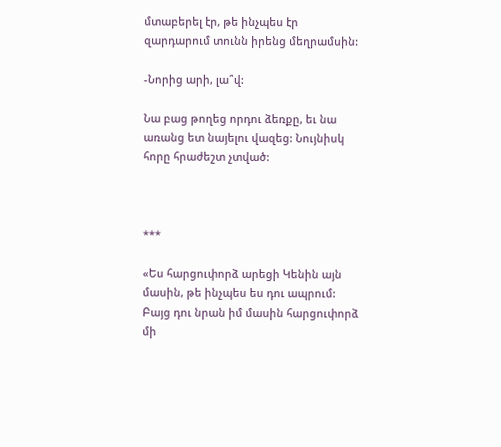մտաբերել էր, թե ինչպես էր զարդարում տունն իրենց մեղրամսին:

-Նորից արի, լա՞վ:

Նա բաց թողեց որդու ձեռքը, եւ նա առանց ետ նայելու վազեց: Նույնիսկ հորը հրաժեշտ չտված:



***

«Ես հարցուփորձ արեցի Կենին այն մասին, թե ինչպես ես դու ապրում: Բայց դու նրան իմ մասին հարցուփորձ մի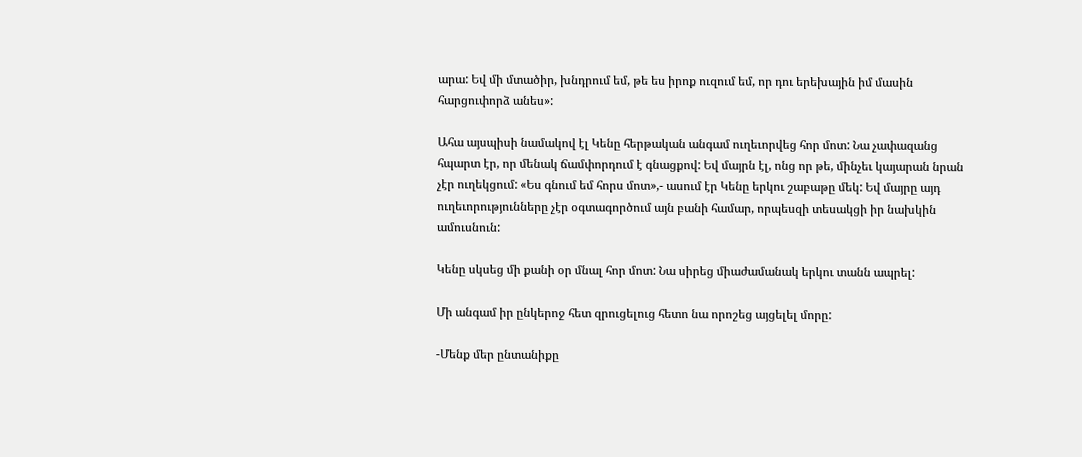արա: Եվ մի մտածիր, խնդրում եմ, թե ես իրոք ուզում եմ, որ դու երեխային իմ մասին հարցուփորձ անես»:

Ահա այսպիսի նամակով էլ Կենը հերթական անգամ ուղեւորվեց հոր մոտ: Նա չափազանց հպարտ էր, որ մենակ ճամփորդում է գնացքով: Եվ մայրն էլ, ոնց որ թե, մինչեւ կայարան նրան չէր ուղեկցում: «Ես գնում եմ հորս մոտ»,- ասում էր Կենը երկու շաբաթը մեկ: Եվ մայրը այդ ուղեւորությունները չէր օգտագործում այն բանի համար, որպեսզի տեսակցի իր նախկին ամուսնուն:

Կենը սկսեց մի քանի օր մնալ հոր մոտ: Նա սիրեց միաժամանակ երկու տանն ապրել:

Մի անգամ իր ընկերոջ հետ զրուցելուց հետո նա որոշեց այցելել մորը:

-Մենք մեր ընտանիքը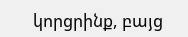կորցրինք, բայց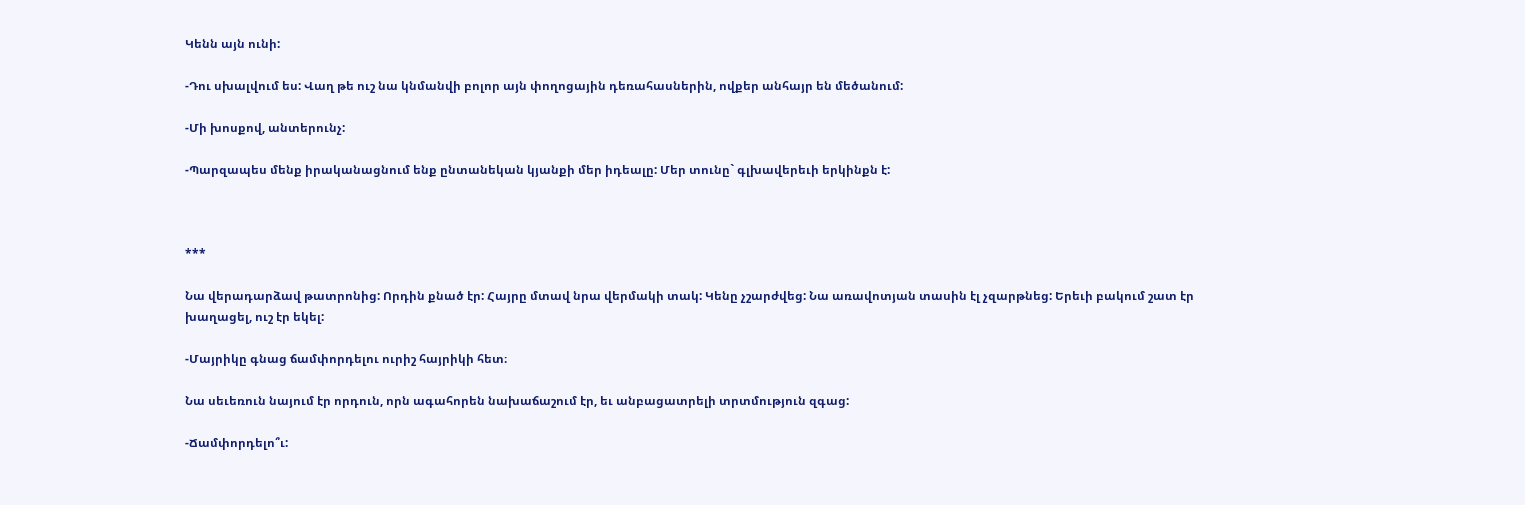Կենն այն ունի:

-Դու սխալվում ես: Վաղ թե ուշ նա կնմանվի բոլոր այն փողոցային դեռահասներին, ովքեր անհայր են մեծանում:

-Մի խոսքով, անտերունչ:

-Պարզապես մենք իրականացնում ենք ընտանեկան կյանքի մեր իդեալը: Մեր տունը` գլխավերեւի երկինքն է:



***

Նա վերադարձավ թատրոնից: Որդին քնած էր: Հայրը մտավ նրա վերմակի տակ: Կենը չշարժվեց: Նա առավոտյան տասին էլ չզարթնեց: Երեւի բակում շատ էր խաղացել, ուշ էր եկել:

-Մայրիկը գնաց ճամփորդելու ուրիշ հայրիկի հետ։

Նա սեւեռուն նայում էր որդուն, որն ագահորեն նախաճաշում էր, եւ անբացատրելի տրտմություն զգաց:

-Ճամփորդելո՞ւ: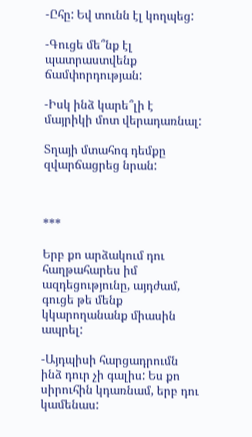-Ըհը: Եվ տունն էլ կողպեց:

-Գուցե մե՞նք էլ պատրաստվենք ճամփորդության:

-Իսկ ինձ կարե՞լի է մայրիկի մոտ վերադառնալ:

Տղայի մտահոգ դեմքը զվարճացրեց նրան:



***

Երբ քո արձակում դու հաղթահարես իմ ազդեցությունը, այդժամ, գուցե թե մենք կկարողանանք միասին ապրել:

-Այդպիսի հարցադրումն ինձ դուր չի գալիս: Ես քո սիրուհին կդառնամ, երբ դու կամենաս: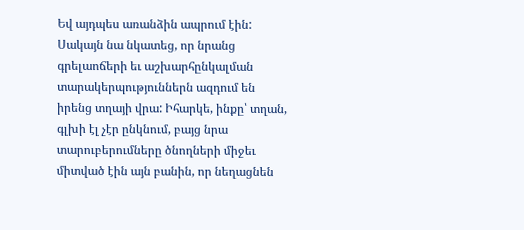Եվ այդպես առանձին ապրում էին: Սակայն նա նկատեց, որ նրանց գրելաոճերի եւ աշխարհընկալման տարակերպություններն ազդում են իրենց տղայի վրա: Իհարկե, ինքը՝ տղան, գլխի էլ չէր ընկնում, բայց նրա տարուբերումները ծնողների միջեւ միտված էին այն բանին, որ նեղացնեն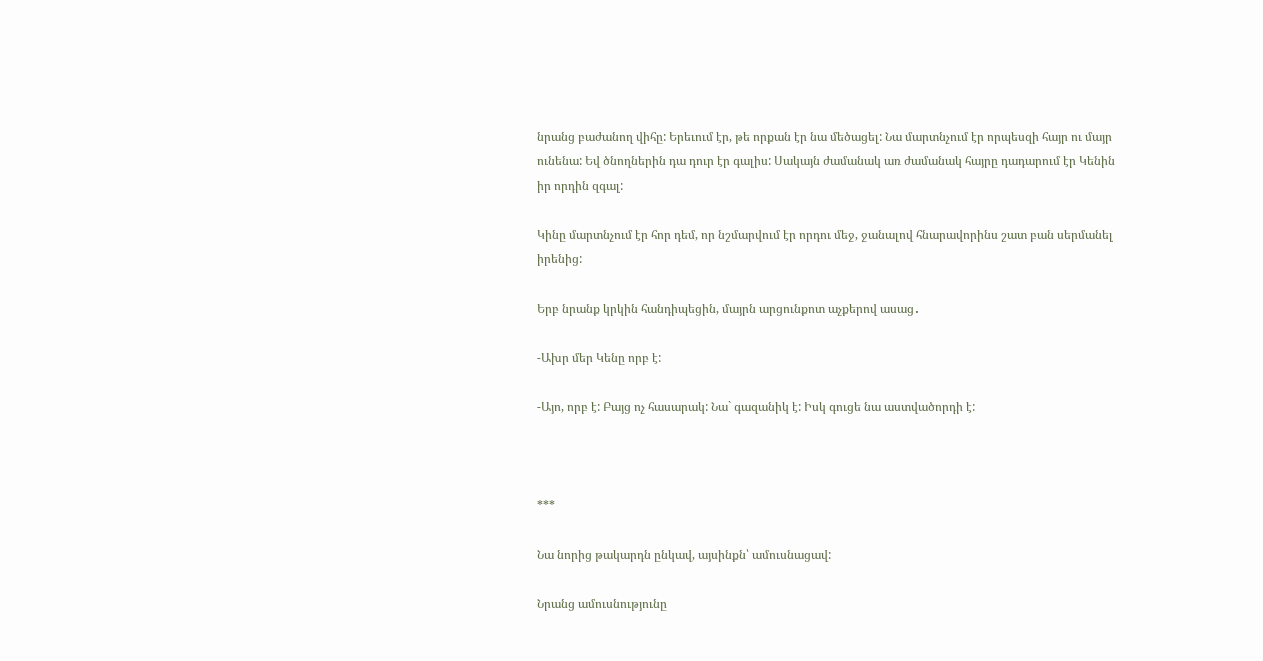նրանց բաժանող վիհը: Երեւում էր, թե որքան էր նա մեծացել: Նա մարտնչում էր որպեսզի հայր ու մայր ունենա: Եվ ծնողներին դա դուր էր գալիս: Սակայն ժամանակ առ ժամանակ հայրը դադարում էր Կենին իր որդին զգալ:

Կինը մարտնչում էր հոր դեմ, որ նշմարվում էր որդու մեջ, ջանալով հնարավորինս շատ բան սերմանել իրենից:

Երբ նրանք կրկին հանդիպեցին, մայրն արցունքոտ աչքերով ասաց․

-Ախր մեր Կենը որբ է:

-Այո, որբ է: Բայց ոչ հասարակ: Նա` գազանիկ է: Իսկ գուցե նա աստվածորդի է:



***

Նա նորից թակարդն ընկավ, այսինքն՝ ամուսնացավ:

Նրանց ամուսնությունը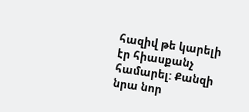հազիվ թե կարելի էր հիասքանչ համարել: Քանզի նրա նոր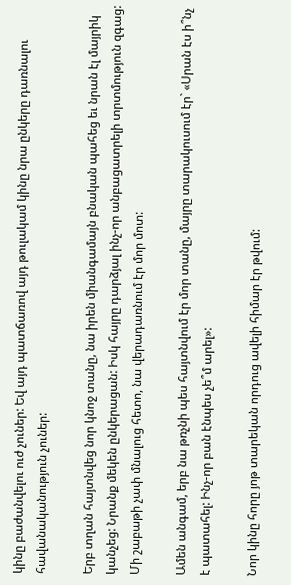կինը բաժանվելու ուժ չուներ: Եվ այդ պատճառով այդ թուլակամ կինը նրա ընկերը դառնալու հավանականություն չուներ:

Երբ տղան հայտնվեց նոր կնոջ տանը, նա իրեն միանգամայն բնական պահեց եւ նրան էլ մայրիկ կանչեց: Նրանք մեկեն ընկերացան: Իսկ հայրը դարձյալ ինչ-որ անբացատրելի տրտմություն զգաց: Մի շաբաթի չափ մնալուց հետո, նա վերադառնում էր մոր մոտ:

Ամեն անգամ, երբ նա թռչնի պես հայտնվում էր մոր տանը, մայրը տարակուսում էր` «Սրան էս ի՞նչ է պատահել: Ինչ-որ բան էնպես չե՞մ արել»:

Նոր կինը հորը յոթ տարեկան որդուց ավելի հիմար էր թվում: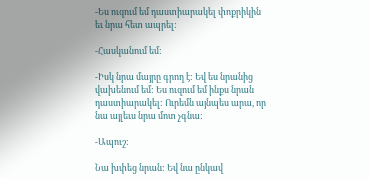-Ես ուզում եմ դաստիարակել փոքրիկին եւ նրա հետ ապրել:

-Հասկանում եմ:

-Իսկ նրա մայրը գրող է: Եվ ես նրանից վախենում եմ: Ես ուզում եմ ինքս նրան դաստիարակել: Ուրեմն այնպես արա, որ նա այլեւս նրա մոտ չգնա:

-Ապուշ:

Նա խփեց նրան: Եվ նա ընկավ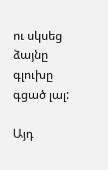ու սկսեց ձայնը գլուխը գցած լալ:

Այդ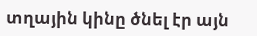տղային կինը ծնել էր այն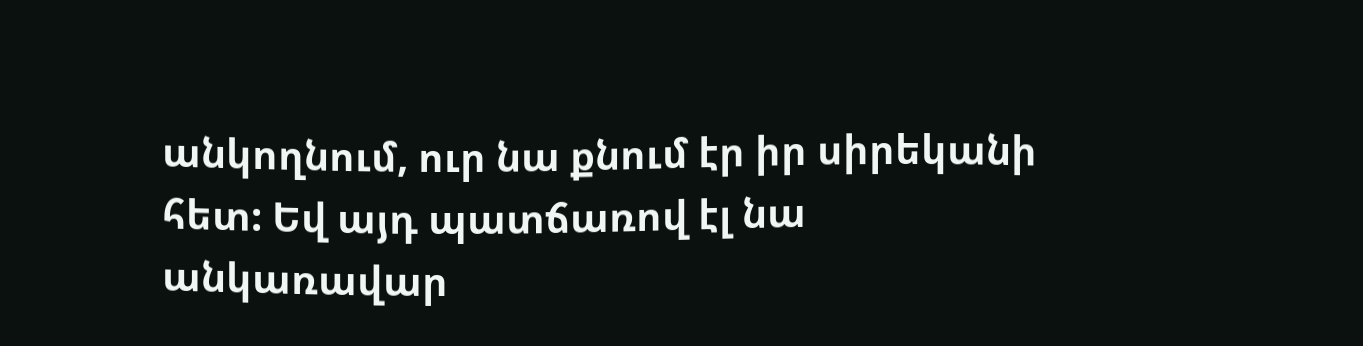անկողնում, ուր նա քնում էր իր սիրեկանի հետ: Եվ այդ պատճառով էլ նա անկառավար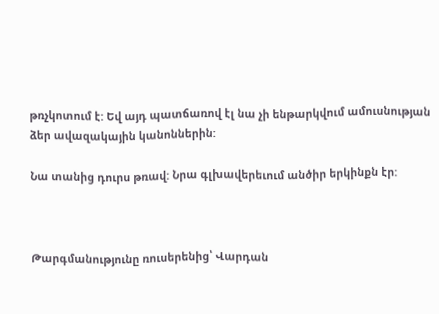թռչկոտում է: Եվ այդ պատճառով էլ նա չի ենթարկվում ամուսնության ձեր ավազակային կանոններին:

Նա տանից դուրս թռավ: Նրա գլխավերեւում անծիր երկինքն էր:



Թարգմանությունը ռուսերենից՝ Վարդան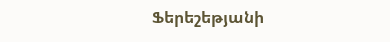Ֆերեշեթյանի